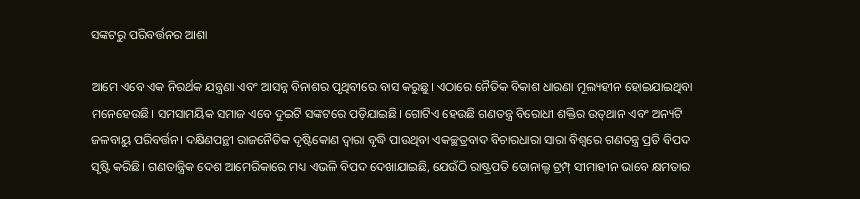ସଙ୍କଟରୁ ପରିବର୍ତ୍ତନର ଆଶା

ଆମେ ଏବେ ଏକ ନିରର୍ଥକ ଯନ୍ତ୍ରଣା ଏବଂ ଆସନ୍ନ ବିନାଶର ପୃଥିବୀରେ ବାସ କରୁଛୁ। ଏଠାରେ ନୈତିକ ବିକାଶ ଧାରଣା ମୂଲ୍ୟହୀନ ହୋଇଯାଇଥିବା ମନେହେଉଛି। ସମସାମୟିକ ସମାଜ ଏବେ ଦୁଇଟି ସଙ୍କଟରେ ପଡ଼ିଯାଇଛି। ଗୋଟିଏ ହେଉଛି ଗଣତନ୍ତ୍ର ବିରୋଧୀ ଶକ୍ତିର ଉତ୍‌ଥାନ ଏବଂ ଅନ୍ୟଟି ଜଳବାୟୁ ପରିବର୍ତ୍ତନ। ଦକ୍ଷିଣପନ୍ଥୀ ରାଜନୈତିକ ଦୃଷ୍ଟିକୋଣ ଦ୍ୱାରା ବୃଦ୍ଧି ପାଉଥିବା ଏକଚ୍ଛତ୍ରବାଦ ବିଚାରଧାରା ସାରା ବିଶ୍ୱରେ ଗଣତନ୍ତ୍ର ପ୍ରତି ବିପଦ ସୃଷ୍ଟି କରିଛି। ଗଣତାନ୍ତ୍ରିକ ଦେଶ ଆମେରିକାରେ ମଧ୍ୟ ଏଭଳି ବିପଦ ଦେଖାଯାଇଛି, ଯେଉଁଠି ରାଷ୍ଟ୍ରପତି ଡୋନାଲ୍ଡ ଟ୍ରମ୍ପ୍‌ ସୀମାହୀନ ଭାବେ କ୍ଷମତାର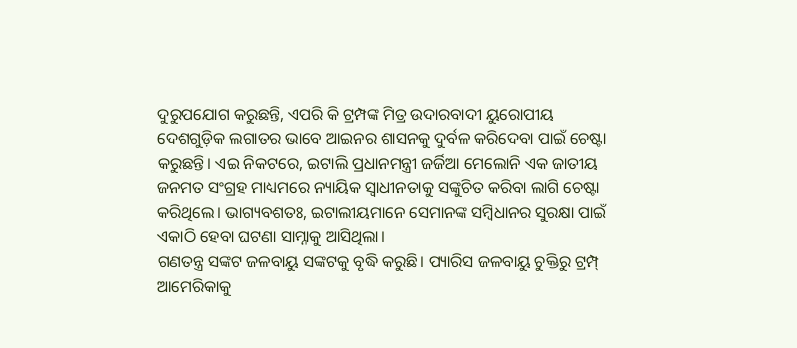ଦୁରୁପଯୋଗ କରୁଛନ୍ତି, ଏପରି କି ଟ୍ରମ୍ପଙ୍କ ମିତ୍ର ଉଦାରବାଦୀ ୟୁରୋପୀୟ ଦେଶଗୁଡ଼ିକ ଲଗାତର ଭାବେ ଆଇନର ଶାସନକୁ ଦୁର୍ବଳ କରିଦେବା ପାଇଁ ଚେଷ୍ଟା କରୁଛନ୍ତି। ଏଇ ନିକଟରେ, ଇଟାଲି ପ୍ରଧାନମନ୍ତ୍ରୀ ଜର୍ଜିଆ ମେଲୋନି ଏକ ଜାତୀୟ ଜନମତ ସଂଗ୍ରହ ମାଧ୍ୟମରେ ନ୍ୟାୟିକ ସ୍ବାଧୀନତାକୁ ସଙ୍କୁଚିତ କରିବା ଲାଗି ଚେଷ୍ଟା କରିଥିଲେ। ଭାଗ୍ୟବଶତଃ, ଇଟାଲୀୟମାନେ ସେମାନଙ୍କ ସମ୍ବିଧାନର ସୁରକ୍ଷା ପାଇଁ ଏକାଠି ହେବା ଘଟଣା ସାମ୍ନାକୁ ଆସିଥିଲା।
ଗଣତନ୍ତ୍ର ସଙ୍କଟ ଜଳବାୟୁ ସଙ୍କଟକୁ ବୃଦ୍ଧି କରୁଛି। ପ୍ୟାରିସ ଜଳବାୟୁ ଚୁକ୍ତିରୁ ଟ୍ରମ୍ପ୍‌ ଆମେରିକାକୁ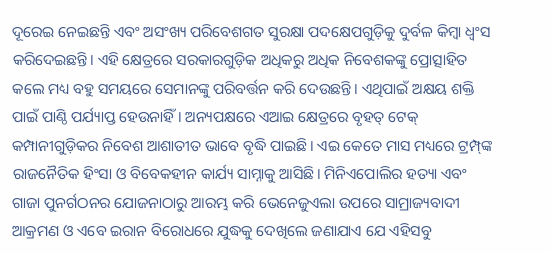ଦୂରେଇ ନେଇଛନ୍ତି ଏବଂ ଅସଂଖ୍ୟ ପରିବେଶଗତ ସୁରକ୍ଷା ପଦକ୍ଷେପଗୁଡ଼ିକୁ ଦୁର୍ବଳ କିମ୍ବା ଧ୍ୱଂସ କରିଦେଇଛନ୍ତି। ଏହି କ୍ଷେତ୍ରରେ ସରକାରଗୁଡ଼ିକ ଅଧିକରୁ ଅଧିକ ନିବେଶକଙ୍କୁ ପ୍ରୋତ୍ସାହିତ କଲେ ମଧ୍ୟ ବହୁ ସମୟରେ ସେମାନଙ୍କୁ ପରିବର୍ତ୍ତନ କରି ଦେଉଛନ୍ତି। ଏଥିପାଇଁ ଅକ୍ଷୟ ଶକ୍ତି ପାଇଁ ପାଣ୍ଠି ପର୍ଯ୍ୟାପ୍ତ ହେଉନାହିଁ। ଅନ୍ୟପକ୍ଷରେ ଏଆଇ କ୍ଷେତ୍ରରେ ବୃହତ୍‌ ଟେକ୍‌ କମ୍ପାନୀଗୁଡ଼ିକର ନିବେଶ ଆଶାତୀତ ଭାବେ ବୃଦ୍ଧି ପାଇଛି। ଏଇ କେତେ ମାସ ମଧ୍ୟରେ ଟ୍ରମ୍ପ୍‌ଙ୍କ ରାଜନୈତିକ ହିଂସା ଓ ବିବେକହୀନ କାର୍ଯ୍ୟ ସାମ୍ନାକୁ ଆସିଛି। ମିନିଏପୋଲିର ହତ୍ୟା ଏବଂ ଗାଜା ପୁନର୍ଗଠନର ଯୋଜନାଠାରୁ ଆରମ୍ଭ କରି ଭେନେଜୁଏଲା ଉପରେ ସାମ୍ରାଜ୍ୟବାଦୀ ଆକ୍ରମଣ ଓ ଏବେ ଇରାନ ବିରୋଧରେ ଯୁଦ୍ଧକୁ ଦେଖିଲେ ଜଣାଯାଏ ଯେ ଏହିସବୁ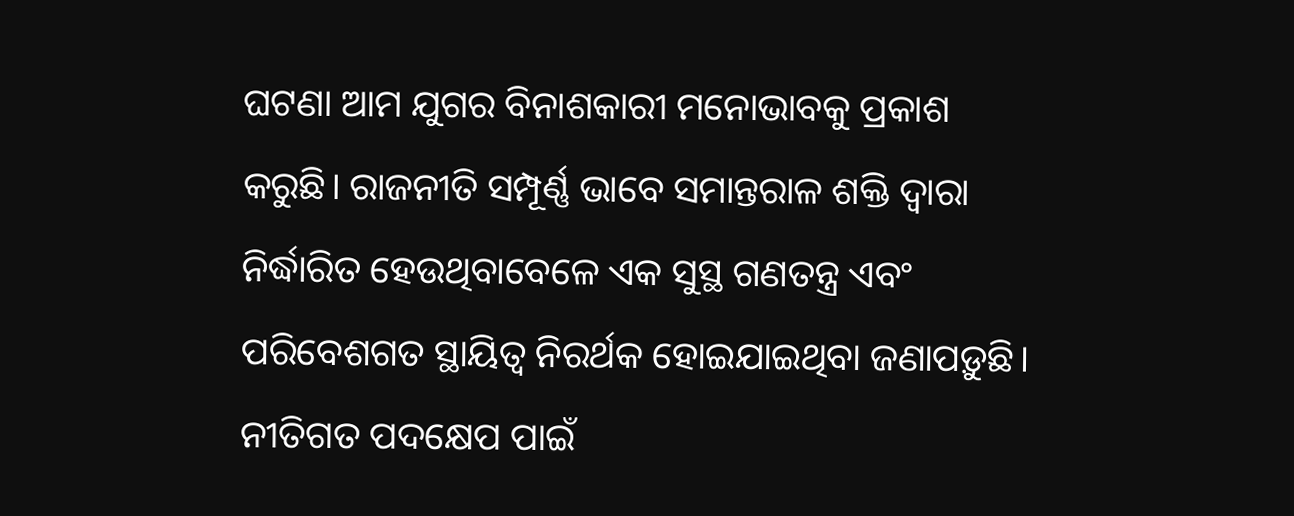ଘଟଣା ଆମ ଯୁଗର ବିନାଶକାରୀ ମନୋଭାବକୁ ପ୍ରକାଶ କରୁଛି। ରାଜନୀତି ସମ୍ପୂର୍ଣ୍ଣ ଭାବେ ସମାନ୍ତରାଳ ଶକ୍ତି ଦ୍ୱାରା ନିର୍ଦ୍ଧାରିତ ହେଉଥିବାବେଳେ ଏକ ସୁସ୍ଥ ଗଣତନ୍ତ୍ର ଏବଂ ପରିବେଶଗତ ସ୍ଥାୟିତ୍ୱ ନିରର୍ଥକ ହୋଇଯାଇଥିବା ଜଣାପଡ଼ୁଛି। ନୀତିଗତ ପଦକ୍ଷେପ ପାଇଁ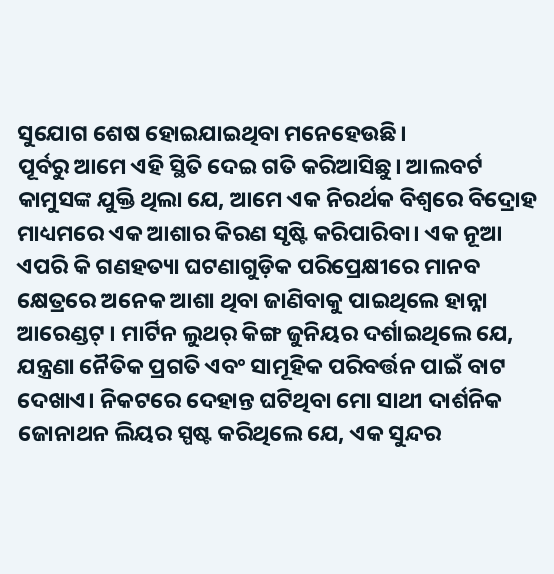ସୁଯୋଗ ଶେଷ ହୋଇଯାଇଥିବା ମନେହେଉଛି।
ପୂର୍ବରୁ ଆମେ ଏହି ସ୍ଥିତି ଦେଇ ଗତି କରିଆସିଛୁ। ଆଲବର୍ଟ କାମୁସଙ୍କ ଯୁକ୍ତି ଥିଲା ଯେ, ଆମେ ଏକ ନିରର୍ଥକ ବିଶ୍ୱରେ ବିଦ୍ରୋହ ମାଧ୍ୟମରେ ଏକ ଆଶାର କିରଣ ସୃଷ୍ଟି କରିପାରିବା। ଏକ ନୂଆ ଏପରି କି ଗଣହତ୍ୟା ଘଟଣାଗୁଡ଼ିକ ପରିପ୍ରେକ୍ଷୀରେ ମାନବ କ୍ଷେତ୍ରରେ ଅନେକ ଆଶା ଥିବା ଜାଣିବାକୁ ପାଇଥିଲେ ହାନ୍ନା ଆରେଣ୍ଡଟ୍‌ । ମାର୍ଟିନ ଲୁଥର୍‌ କିଙ୍ଗ ଜୁନିୟର ଦର୍ଶାଇଥିଲେ ଯେ, ଯନ୍ତ୍ରଣା ନୈତିକ ପ୍ରଗତି ଏବଂ ସାମୂହିକ ପରିବର୍ତ୍ତନ ପାଇଁ ବାଟ ଦେଖାଏ। ନିକଟରେ ଦେହାନ୍ତ ଘଟିଥିବା ମୋ ସାଥୀ ଦାର୍ଶନିକ ଜୋନାଥନ ଲିୟର ସ୍ପଷ୍ଟ କରିଥିଲେ ଯେ, ଏକ ସୁନ୍ଦର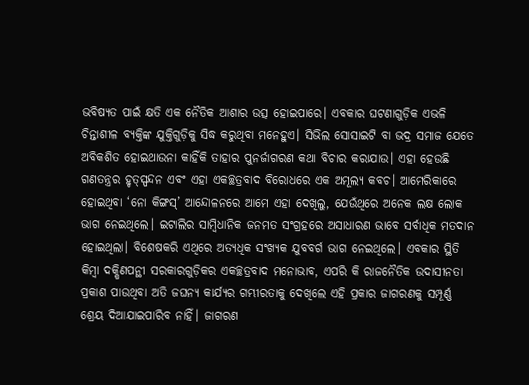ଭବିଷ୍ୟତ ପାଇଁ କ୍ଷତି ଏକ ନୈତିକ ଆଶାର ଉତ୍ସ ହୋଇପାରେ। ଏବକାର ଘଟଣାଗୁଡ଼ିକ ଏଭଳି ଚିନ୍ତାଶୀଳ ବ୍ୟକ୍ତିଙ୍କ ଯୁକ୍ତିଗୁଡ଼ିକୁ ସିଦ୍ଧ କରୁଥିବା ମନେହୁଏ। ସିଭିଲ ସୋସାଇଟି ବା ଭଦ୍ର ସମାଜ ଯେତେ ଅବିକଶିତ ହୋଇଥାଉନା କାହିଁକି ତାହାର ପୁନର୍ଜାଗରଣ କଥା ବିଚାର କରାଯାଉ। ଏହା ହେଉଛି ଗଣତନ୍ତ୍ରର ହୃତ୍‌ସ୍ପନ୍ଦନ ଏବଂ ଏହା ଏକଚ୍ଛତ୍ରବାଦ ବିରୋଧରେ ଏକ ଅମୂଲ୍ୟ କବଚ। ଆମେରିକାରେ ହୋଇଥିବା ‘ନୋ କିଙ୍ଗସ୍‌’ ଆନ୍ଦୋଳନରେ ଆମେ ଏହା ଦେଖିଲୁ, ଯେଉଁଥିରେ ଅନେକ ଲକ୍ଷ ଲୋକ ଭାଗ ନେଇଥିଲେ। ଇଟାଲିର ସାମ୍ବିଧାନିକ ଜନମତ ସଂଗ୍ରହରେ ଅସାଧାରଣ ଭାବେ ସର୍ବାଧିକ ମତଦାନ ହୋଇଥିଲା। ବିଶେଷକରି ଏଥିରେ ଅତ୍ୟଧିକ ସଂଖ୍ୟକ ଯୁବବର୍ଗ ଭାଗ ନେଇଥିଲେ। ଏବକାର ସ୍ଥିତି କିମ୍ବା ଦକ୍ଷିଣପନ୍ଥୀ ସରକାରଗୁଡ଼ିକର ଏକଚ୍ଛତ୍ରବାଦ ମନୋଭାବ, ଏପରି କି ରାଜନୈତିକ ଉଦାସୀନତା ପ୍ରକାଶ ପାଉଥିବା ଅତି ଜଘନ୍ୟ କାର୍ଯ୍ୟର ଗମ୍ଭୀରତାକୁ ଦେଖିଲେ ଏହି ପ୍ରକାର ଜାଗରଣକୁ ସମ୍ପୂର୍ଣ୍ଣ ଶ୍ରେୟ ଦିଆଯାଇପାରିବ ନାହିଁ। ଜାଗରଣ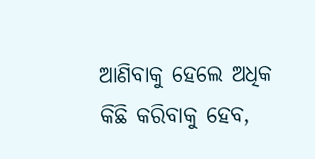ଆଣିବାକୁ ହେଲେ ଅଧିକ କିଛି କରିବାକୁ ହେବ,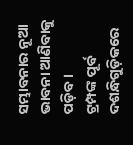ସମ୍ଭାବନାର ନୂଆ ଭାବନା ଆଣିବାକୁ ପଡ଼ିବ।
ଟ୍ରମ୍ପଙ୍କ ପୂର୍ବ ଦଶନ୍ଧିଗୁଡ଼ିକରେ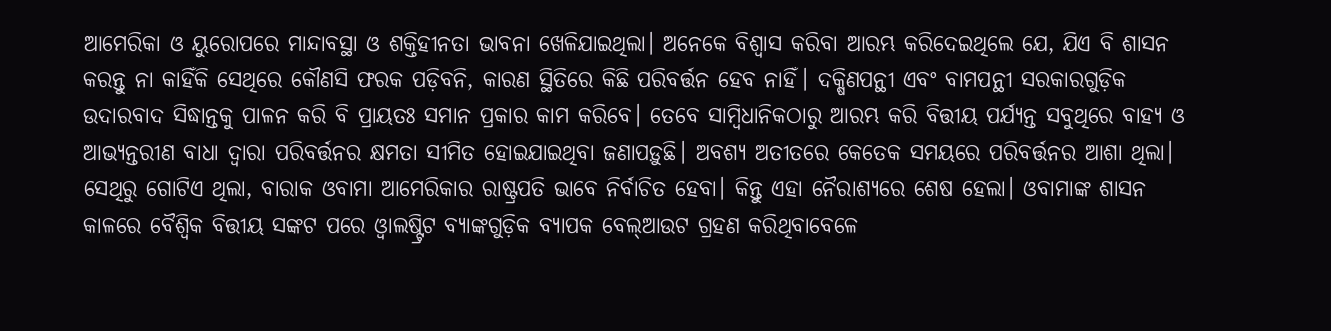ଆମେରିକା ଓ ୟୁରୋପରେ ମାନ୍ଦାବସ୍ଥା ଓ ଶକ୍ତିହୀନତା ଭାବନା ଖେଳିଯାଇଥିଲା। ଅନେକେ ବିଶ୍ୱାସ କରିବା ଆରମ୍ଭ କରିଦେଇଥିଲେ ଯେ, ଯିଏ ବି ଶାସନ କରନ୍ତୁ ନା କାହିଁକି ସେଥିରେ କୌଣସି ଫରକ ପଡ଼ିବନି, କାରଣ ସ୍ଥିତିରେ କିଛି ପରିବର୍ତ୍ତନ ହେବ ନାହିଁ। ଦକ୍ଷିଣପନ୍ଥୀ ଏବଂ ବାମପନ୍ଥୀ ସରକାରଗୁଡ଼ିକ ଉଦାରବାଦ ସିଦ୍ଧାନ୍ତକୁ ପାଳନ କରି ବି ପ୍ରାୟତଃ ସମାନ ପ୍ରକାର କାମ କରିବେ। ତେବେ ସାମ୍ବିଧାନିକଠାରୁ ଆରମ୍ଭ କରି ବିତ୍ତୀୟ ପର୍ଯ୍ୟନ୍ତ ସବୁଥିରେ ବାହ୍ୟ ଓ ଆଭ୍ୟନ୍ତରୀଣ ବାଧା ଦ୍ୱାରା ପରିବର୍ତ୍ତନର କ୍ଷମତା ସୀମିତ ହୋଇଯାଇଥିବା ଜଣାପଡ଼ୁଛି। ଅବଶ୍ୟ ଅତୀତରେ କେତେକ ସମୟରେ ପରିବର୍ତ୍ତନର ଆଶା ଥିଲା। ସେଥିରୁ ଗୋଟିଏ ଥିଲା, ବାରାକ ଓବାମା ଆମେରିକାର ରାଷ୍ଟ୍ରପତି ଭାବେ ନିର୍ବାଚିତ ହେବା। କିନ୍ତୁ ଏହା ନୈରାଶ୍ୟରେ ଶେଷ ହେଲା। ଓବାମାଙ୍କ ଶାସନ କାଳରେ ବୈଶ୍ୱିକ ବିତ୍ତୀୟ ସଙ୍କଟ ପରେ ଓ୍ବାଲଷ୍ଟ୍ରିଟ ବ୍ୟାଙ୍କଗୁଡ଼ିକ ବ୍ୟାପକ ବେଲ୍‌ଆଉଟ ଗ୍ରହଣ କରିଥିବାବେଳେ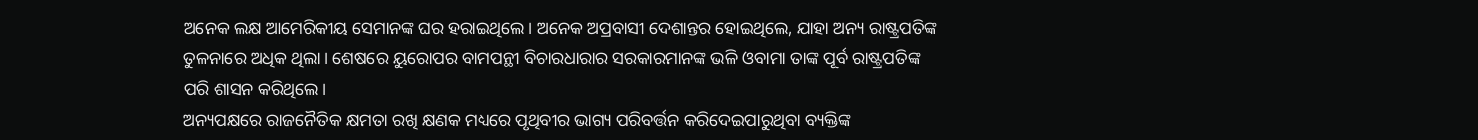ଅନେକ ଲକ୍ଷ ଆମେରିକୀୟ ସେମାନଙ୍କ ଘର ହରାଇଥିଲେ। ଅନେକ ଅପ୍ରବାସୀ ଦେଶାନ୍ତର ହୋଇଥିଲେ, ଯାହା ଅନ୍ୟ ରାଷ୍ଟ୍ରପତିଙ୍କ ତୁଳନାରେ ଅଧିକ ଥିଲା। ଶେଷରେ ୟୁରୋପର ବାମପନ୍ଥୀ ବିଚାରଧାରାର ସରକାରମାନଙ୍କ ଭଳି ଓବାମା ତାଙ୍କ ପୂର୍ବ ରାଷ୍ଟ୍ରପତିଙ୍କ ପରି ଶାସନ କରିଥିଲେ।
ଅନ୍ୟପକ୍ଷରେ ରାଜନୈତିକ କ୍ଷମତା ରଖି କ୍ଷଣକ ମଧ୍ୟରେ ପୃଥିବୀର ଭାଗ୍ୟ ପରିବର୍ତ୍ତନ କରିଦେଇପାରୁଥିବା ବ୍ୟକ୍ତିଙ୍କ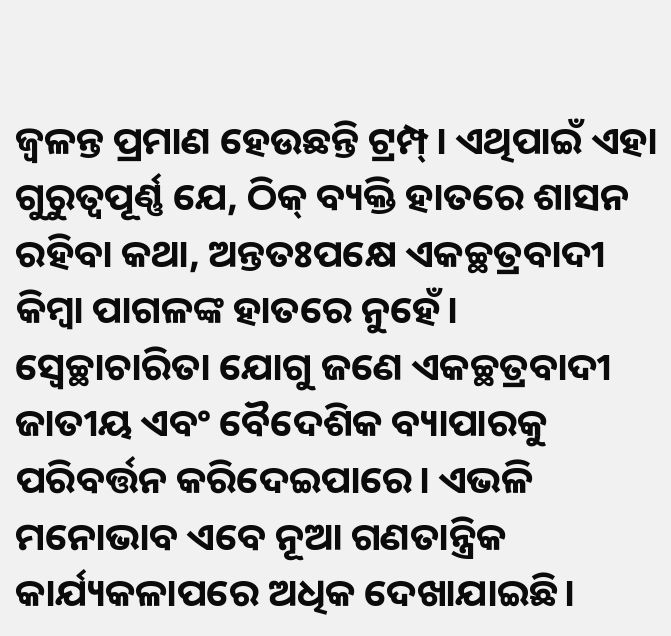ଜ୍ୱଳନ୍ତ ପ୍ରମାଣ ହେଉଛନ୍ତି ଟ୍ରମ୍ପ୍‌। ଏଥିପାଇଁ ଏହା ଗୁରୁତ୍ୱପୂର୍ଣ୍ଣ ଯେ, ଠିକ୍‌ ବ୍ୟକ୍ତି ହାତରେ ଶାସନ ରହିବା କଥା, ଅନ୍ତତଃପକ୍ଷେ ଏକଚ୍ଛତ୍ରବାଦୀ କିମ୍ବା ପାଗଳଙ୍କ ହାତରେ ନୁହେଁ। ସ୍ବେଚ୍ଛାଚାରିତା ଯୋଗୁ ଜଣେ ଏକଚ୍ଛତ୍ରବାଦୀ ଜାତୀୟ ଏବଂ ବୈଦେଶିକ ବ୍ୟାପାରକୁ ପରିବର୍ତ୍ତନ କରିଦେଇପାରେ। ଏଭଳି ମନୋଭାବ ଏବେ ନୂଆ ଗଣତାନ୍ତ୍ରିକ କାର୍ଯ୍ୟକଳାପରେ ଅଧିକ ଦେଖାଯାଇଛି।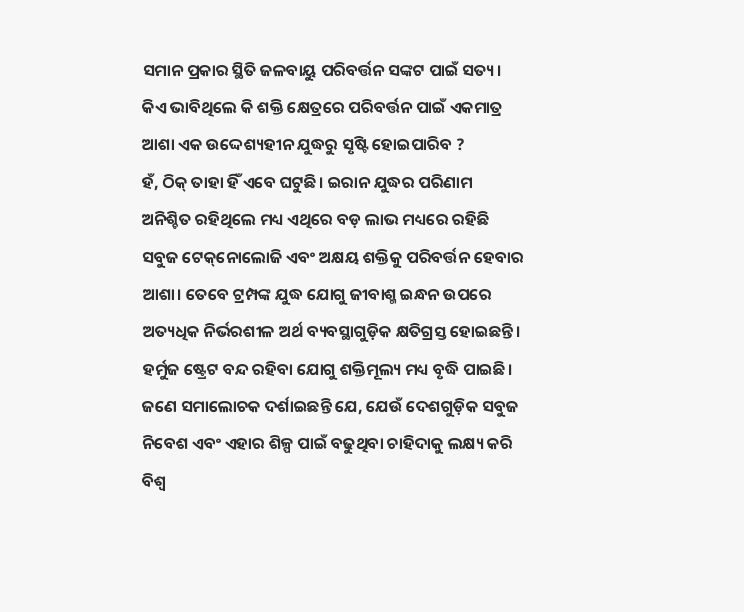ସମାନ ପ୍ରକାର ସ୍ଥିତି ଜଳବାୟୁ ପରିବର୍ତ୍ତନ ସଙ୍କଟ ପାଇଁ ସତ୍ୟ। କିଏ ଭାବିଥିଲେ କି ଶକ୍ତି କ୍ଷେତ୍ରରେ ପରିବର୍ତ୍ତନ ପାଇଁ ଏକମାତ୍ର ଆଶା ଏକ ଉଦ୍ଦେଶ୍ୟହୀନ ଯୁଦ୍ଧରୁ ସୃଷ୍ଟି ହୋଇପାରିବ ?
ହଁ, ଠିକ୍‌ ତାହା ହିଁ ଏବେ ଘଟୁଛି। ଇରାନ ଯୁଦ୍ଧର ପରିଣାମ ଅନିଶ୍ଚିତ ରହିଥିଲେ ମଧ୍ୟ ଏଥିରେ ବଡ଼ ଲାଭ ମଧ୍ୟରେ ରହିଛି ସବୁଜ ଟେକ୍‌ନୋଲୋଜି ଏବଂ ଅକ୍ଷୟ ଶକ୍ତିକୁ ପରିବର୍ତ୍ତନ ହେବାର ଆଶା। ତେବେ ଟ୍ରମ୍ପଙ୍କ ଯୁଦ୍ଧ ଯୋଗୁ ଜୀବାଶ୍ମ ଇନ୍ଧନ ଉପରେ ଅତ୍ୟଧିକ ନିର୍ଭରଶୀଳ ଅର୍ଥ ବ୍ୟବସ୍ଥାଗୁଡ଼ିକ କ୍ଷତିଗ୍ରସ୍ତ ହୋଇଛନ୍ତି। ହର୍ମୁଜ ଷ୍ଟ୍ରେଟ ବନ୍ଦ ରହିବା ଯୋଗୁ ଶକ୍ତିମୂଲ୍ୟ ମଧ୍ୟ ବୃଦ୍ଧି ପାଇଛି। ଜଣେ ସମାଲୋଚକ ଦର୍ଶାଇଛନ୍ତି ଯେ, ଯେଉଁ ଦେଶଗୁଡ଼ିକ ସବୁଜ ନିବେଶ ଏବଂ ଏହାର ଶିଳ୍ପ ପାଇଁ ବଢୁଥିବା ଚାହିଦାକୁ ଲକ୍ଷ୍ୟ କରି ବିଶ୍ୱ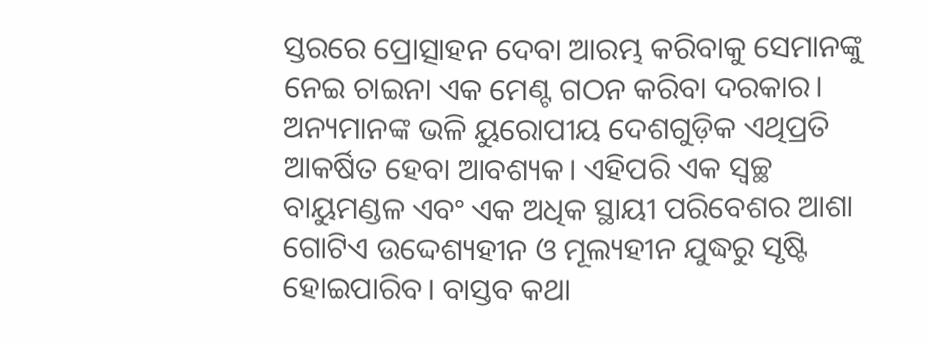ସ୍ତରରେ ପ୍ରୋତ୍ସାହନ ଦେବା ଆରମ୍ଭ କରିବାକୁ ସେମାନଙ୍କୁ ନେଇ ଚାଇନା ଏକ ମେଣ୍ଟ ଗଠନ କରିବା ଦରକାର। ଅନ୍ୟମାନଙ୍କ ଭଳି ୟୁରୋପୀୟ ଦେଶଗୁଡ଼ିକ ଏଥିପ୍ରତି ଆକର୍ଷିତ ହେବା ଆବଶ୍ୟକ। ଏହିପରି ଏକ ସ୍ବଚ୍ଛ ବାୟୁମଣ୍ଡଳ ଏବଂ ଏକ ଅଧିକ ସ୍ଥାୟୀ ପରିବେଶର ଆଶା ଗୋଟିଏ ଉଦ୍ଦେଶ୍ୟହୀନ ଓ ମୂଲ୍ୟହୀନ ଯୁଦ୍ଧରୁ ସୃଷ୍ଟି ହୋଇପାରିବ। ବାସ୍ତବ କଥା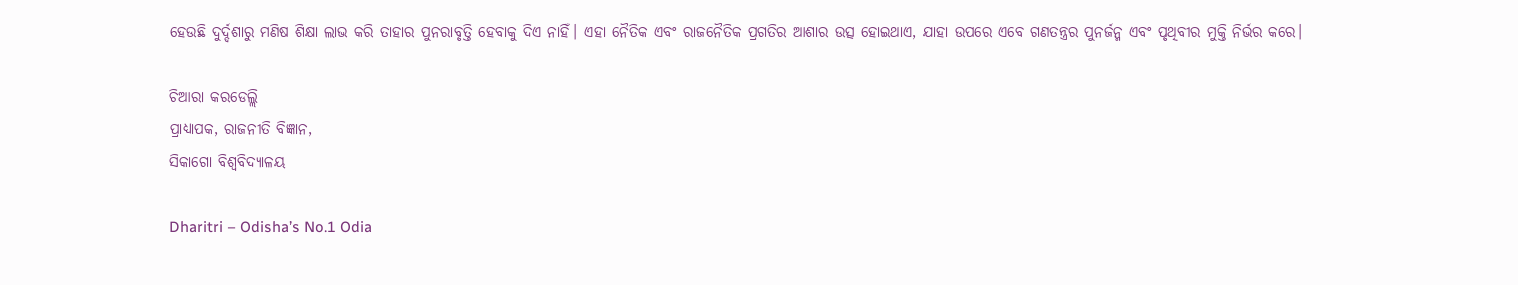ହେଉଛି ଦୁର୍ଦ୍ଦଶାରୁ ମଣିଷ ଶିକ୍ଷା ଲାଭ କରି ତାହାର ପୁନରାବୃତ୍ତି ହେବାକୁ ଦିଏ ନାହିଁ। ଏହା ନୈତିକ ଏବଂ ରାଜନୈତିକ ପ୍ରଗତିର ଆଶାର ଉତ୍ସ ହୋଇଥାଏ, ଯାହା ଉପରେ ଏବେ ଗଣତନ୍ତ୍ରର ପୁନର୍ଜନ୍ମ ଏବଂ ପୃଥିବୀର ମୁକ୍ତି ନିର୍ଭର କରେ।

ଚିଆରା କରଡେଲ୍ଲି
ପ୍ରାଧ୍ୟାପକ, ରାଜନୀତି ବିଜ୍ଞାନ,
ସିକାଗୋ ବିଶ୍ୱବିଦ୍ୟାଳୟ

Dharitri – Odisha’s No.1 Odia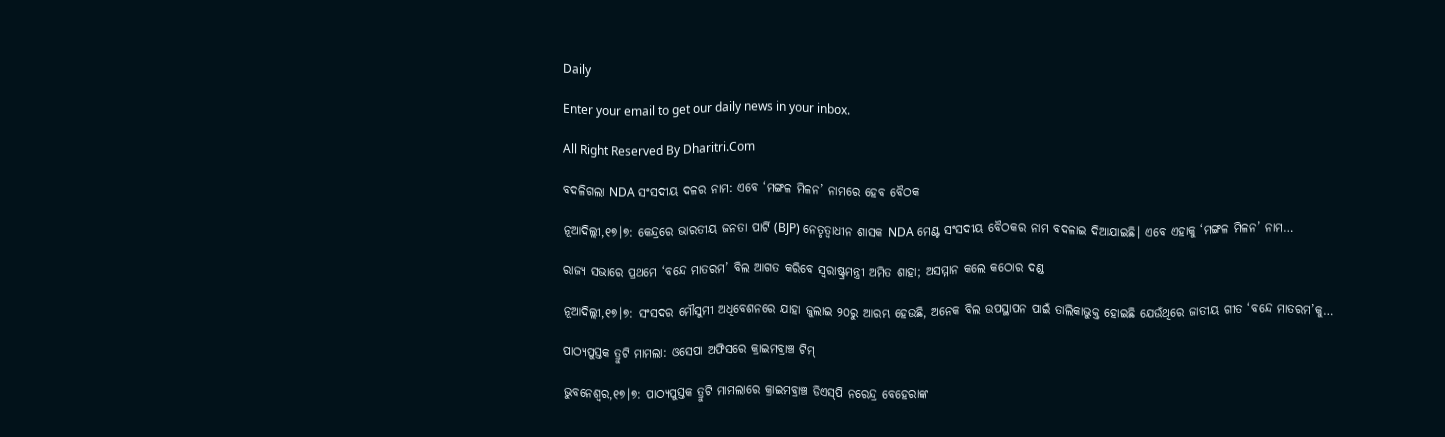Daily

Enter your email to get our daily news in your inbox.

All Right Reserved By Dharitri.Com

ବଦଳିଗଲା NDA ସଂସଦୀୟ ଦଳର ନାମ: ଏବେ ‘ମଙ୍ଗଳ ମିଳନ’ ନାମରେ ହେବ ବୈଠକ

ନୂଆଦିଲ୍ଲୀ,୧୭।୭: କେନ୍ଦ୍ରରେ ଭାରତୀୟ ଜନତା ପାର୍ଟି (BJP) ନେତୃତ୍ୱାଧୀନ ଶାସକ NDA ମେଣ୍ଟ ସଂସଦୀୟ ବୈଠକର ନାମ ବଦଳାଇ ଦିଆଯାଇଛି। ଏବେ ଏହାକୁ ‘ମଙ୍ଗଳ ମିଳନ’ ନାମ…

ରାଜ୍ୟ ସଭାରେ ପ୍ରଥମେ ‘ବନ୍ଦେ ମାତରମ’ ବିଲ ଆଗତ କରିବେ ସ୍ବରାଷ୍ଟ୍ରମନ୍ତ୍ରୀ ଅମିତ ଶାହା; ଅସମ୍ମାନ କଲେ କଠୋର ଦଣ୍ଡ

ନୂଆଦିଲ୍ଲୀ,୧୭।୭: ସଂସଦର ମୌସୁମୀ ଅଧିବେଶନରେ ଯାହା ଜୁଲାଇ ୨୦ରୁ ଆରମ୍ଭ ହେଉଛି, ଅନେକ ବିଲ ଉପସ୍ଥାପନ ପାଇଁ ତାଲିକାଭୁକ୍ତ ହୋଇଛି ଯେଉଁଥିରେ ଜାତୀୟ ଗୀତ ‘ବନ୍ଦେ ମାତରମ’କୁ…

ପାଠ୍ୟପୁସ୍ତକ ତ୍ରୁଟି ମାମଲା: ଓସେପା ଅଫିସରେ କ୍ରାଇମବ୍ରାଞ୍ଚ ଟିମ୍‌

ଭୁବନେଶ୍ୱର,୧୭।୭: ପାଠ୍ୟପୁସ୍ତକ ତ୍ରୁଟି ମାମଲାରେ କ୍ରାଇମବ୍ରାଞ୍ଚ ଡିଏସ୍‌ପି ନରେନ୍ଦ୍ର ବେହେରାଙ୍କ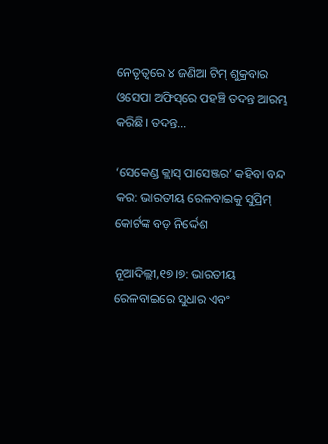ନେତୃତ୍ୱରେ ୪ ଜଣିଆ ଟିମ୍‌ ଶୁକ୍ରବାର ଓସେପା ଅଫିସ୍‌ରେ ପହଞ୍ଚି ତଦନ୍ତ ଆରମ୍ଭ କରିଛି। ତଦନ୍ତ…

‘ସେକେଣ୍ଡ କ୍ଲାସ୍ ପାସେଞ୍ଜର’ କହିବା ବନ୍ଦ କର: ଭାରତୀୟ ରେଳବାଇକୁ ସୁପ୍ରିମ୍ କୋର୍ଟଙ୍କ ବଡ଼ ନିର୍ଦ୍ଦେଶ

ନୂଆଦିଲ୍ଲୀ,୧୭।୭: ଭାରତୀୟ ରେଳବାଇରେ ସୁଧାର ଏବଂ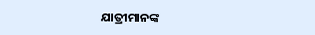ଯାତ୍ରୀମାନଙ୍କ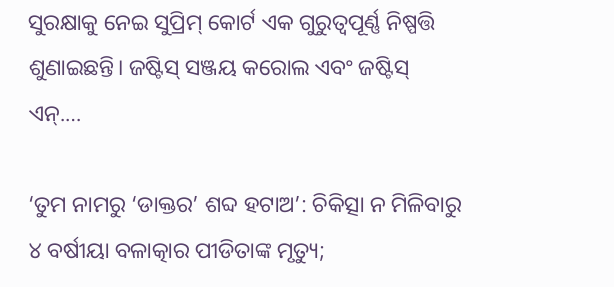ସୁରକ୍ଷାକୁ ନେଇ ସୁପ୍ରିମ୍ କୋର୍ଟ ଏକ ଗୁରୁତ୍ୱପୂର୍ଣ୍ଣ ନିଷ୍ପତ୍ତି ଶୁଣାଇଛନ୍ତି। ଜଷ୍ଟିସ୍ ସଞ୍ଜୟ କରୋଲ ଏବଂ ଜଷ୍ଟିସ୍ ଏନ୍.…

‘ତୁମ ନାମରୁ ‘ଡାକ୍ତର’ ଶବ୍ଦ ହଟାଅ’: ଚିକିତ୍ସା ନ ମିଳିବାରୁ ୪ ବର୍ଷୀୟା ବଳାତ୍କାର ପୀଡିତାଙ୍କ ମୃତ୍ୟୁ;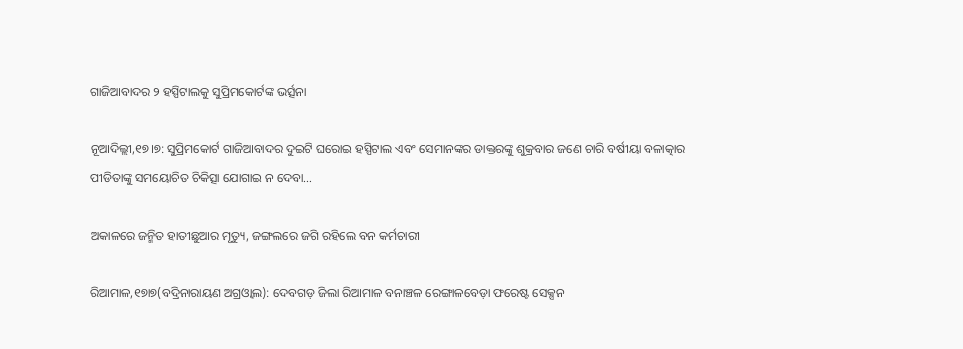ଗାଜିଆବାଦର ୨ ହସ୍ପିଟାଲକୁ ସୁପ୍ରିମକୋର୍ଟଙ୍କ ଭର୍ତ୍ସନା

ନୂଆଦିଲ୍ଲୀ,୧୭।୭: ସୁପ୍ରିମକୋର୍ଟ ଗାଜିଆବାଦର ଦୁଇଟି ଘରୋଇ ହସ୍ପିଟାଲ ଏବଂ ସେମାନଙ୍କର ଡାକ୍ତରଙ୍କୁ ଶୁକ୍ରବାର ଜଣେ ଚାରି ବର୍ଷୀୟା ବଳାତ୍କାର ପୀଡିତାଙ୍କୁ ସମୟୋଚିତ ଚିକିତ୍ସା ଯୋଗାଇ ନ ଦେବା…

ଅକାଳରେ ଜନ୍ମିତ ହାତୀଛୁଆର ମୃତ୍ୟୁ, ଜଙ୍ଗଲରେ ଜଗି ରହିଲେ ବନ କର୍ମଚାରୀ

ରିଆମାଳ,୧୭ା୭(ବଦ୍ରିନାରାୟଣ ଅଗ୍ରଓ୍ବାଲ): ଦେବଗଡ଼ ଜିଲା ରିଆମାଳ ବନାଞ୍ଚଳ ରେଙ୍ଗାଳବେଡ଼ା ଫରେଷ୍ଟ ସେକ୍ସନ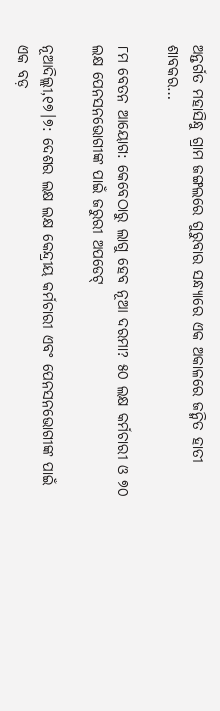ଅନ୍ତର୍ଗତ ମହାସିନ୍ଧୁ ଗ୍ରାମ ଜଙ୍ଗଲରେ ଗୁରୁବାର ସନ୍ଧ୍ୟାରେ ଏକ ଅକାଳରେ ଜନ୍ମିତ ହାତୀ ଶାବକର…

୮ମ ବେତନ ଆୟୋଗ: କେବେଠାରୁ ଲାଗୁ ହେବ ନୂଆ ଦରମା? ୫୦ ଲକ୍ଷ କର୍ମଚାରୀ ଓ ୭୦ ଲକ୍ଷ ପେନସନଭୋଗୀଙ୍କ ପାଇଁ ଜରୁରୀ ଅପଡେଟ୍

ନୂଆଦିଲ୍ଲୀ,୧୭।୭: ଦେଶର ଲକ୍ଷ ଲକ୍ଷ କେନ୍ଦ୍ରୀୟ କର୍ମଚାରୀ ଏବଂ ପେନସନଭୋଗୀଙ୍କ ପାଇଁ ଏକ ବଡ଼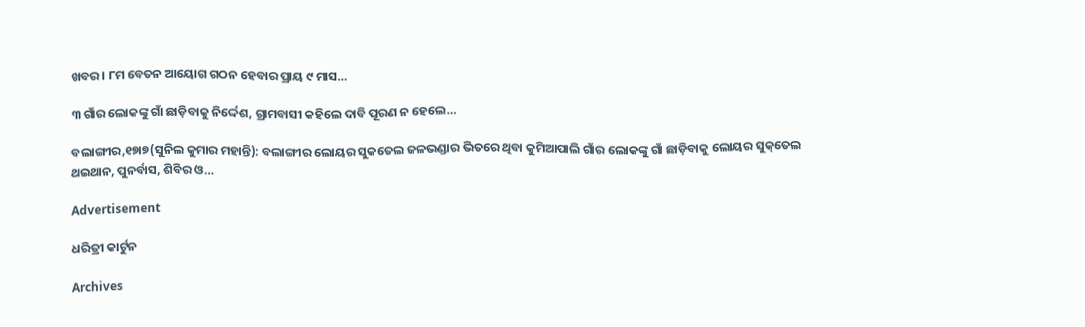ଖବର। ୮ମ ବେତନ ଆୟୋଗ ଗଠନ ହେବାର ପ୍ରାୟ ୯ ମାସ…

୩ ଗାଁର ଲୋକଙ୍କୁ ଗାଁ ଛାଡ଼ିବାକୁ ନିର୍ଦ୍ଦେଶ, ଗ୍ରାମବାସୀ କହିଲେ ଦାବି ପୂରଣ ନ ହେଲେ…

ବଲାଙ୍ଗୀର,୧୭ା୭(ସୁନିଲ କୁମାର ମହାନ୍ତି): ବଲାଙ୍ଗୀର ଲୋୟର ସୁକତେଲ ଜଳଭଣ୍ଡାର ଭିତରେ ଥିବା କୁମିଆପାଲି ଗାଁର ଲୋକଙ୍କୁ ଗାଁ ଛାଡ଼ିବାକୁ ଲୋୟର ସୁକ୍‌ତେଲ ଥଇଥାନ, ପୁନର୍ବାସ, ଶିବିର ଓ…

Advertisement

ଧରିତ୍ରୀ କାର୍ଟୁନ

Archives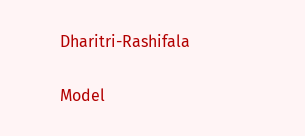Dharitri-Rashifala

Model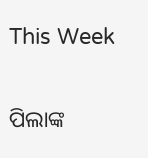This Week

ପିଲାଙ୍କ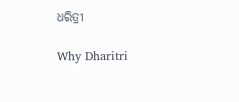ଧରିତ୍ରୀ

Why Dharitri